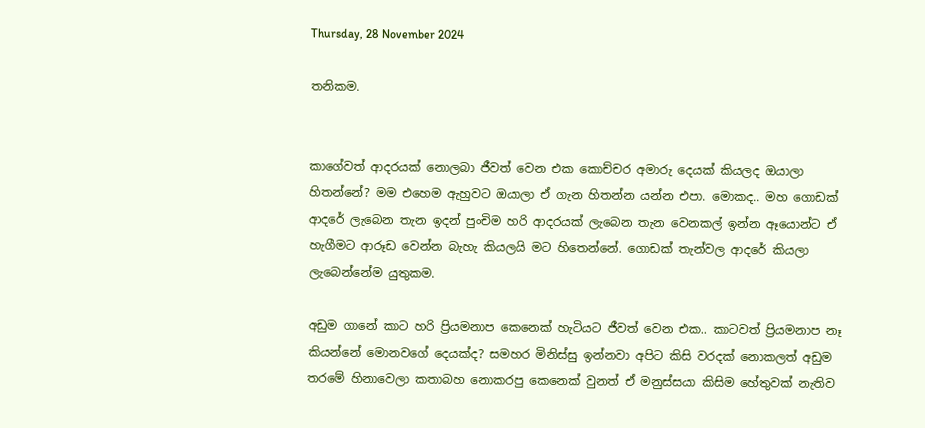Thursday, 28 November 2024

තනිකම.


කාගේවත් ආදරයක් නොලබා ජීවත් වෙන එක කොච්චර අමාරු දෙයක් කියලද ඔයාලා හිතන්නේ? මම එහෙම ඇහුවට ඔයාලා ඒ ගැන හිතන්න යන්න එපා. මොකද.. මහ ගොඩක් ආදරේ ලැබෙන තැන ඉදන් පුංචිම හරි ආදරයක් ලැබෙන තැන වෙනකල් ඉන්න ඈයොන්ට ඒ හැගීමට ආරූඩ වෙන්න බැහැ කියලයි මට හිතෙන්නේ. ගොඩක් තැන්වල ආදරේ කියලා ලැබෙන්නේම යුතුකම.

අඩුම ගානේ කාට හරි ප්‍රියමනාප කෙනෙක් හැටියට ජීවත් වෙන එක.. කාටවත් ප්‍රියමනාප නෑ කියන්නේ මොනවගේ දෙයක්ද? සමහර මිනිස්සු ඉන්නවා අපිට කිසි වරදක් නොකලත් අඩුම තරමේ හිනාවෙලා කතාබහ නොකරපු කෙනෙක් වුනත් ඒ මනුස්සයා කිසිම හේතුවක් නැතිව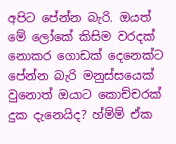අපිට පේන්න බැරි. ඔයත් මේ ලෝකේ කිසිම වරදක් නොකර ගොඩක් දෙනෙක්ට පේන්න බැරි මනුස්සයෙක් වුනොත් ඔයාට කොච්චරක් දුක දැනෙයිද? හ්ම්ම් ඒක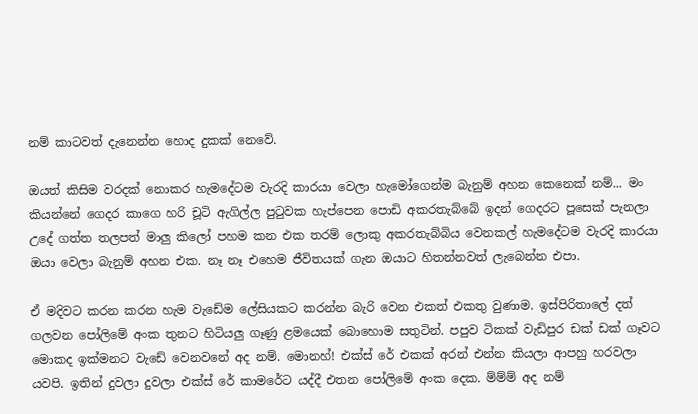නම් කාටවත් දැනෙන්න හොද දුකක් නෙවේ.

ඔයත් කිසිම වරදක් නොකර හැමදේටම වැරදි කාරයා වෙලා හැමෝගෙන්ම බැනුම් අහන කෙනෙක් නම්... මං කියන්නේ ගෙදර කාගෙ හරි චූටි ඇගිල්ල පුටුවක හැප්පෙන පොඩි අකරතැබ්බේ ඉදන් ගෙදරට පූසෙක් පැනලා උදේ ගත්ත තලපත් මාලු කිලෝ පහම කන එක තරම් ලොකු අකරතැබ්බිය වෙනකල් හැමදේටම වැරදි කාරයා ඔයා වෙලා බැනුම් අහන එක. නෑ නෑ එහෙම ජීවිතයක් ගැන ඔයාට හිතන්නවත් ලැබෙන්න එපා.

ඒ මදිවට කරන කරන හැම වැඩේම ලේසියකට කරන්න බැරි වෙන එකත් එකතු වුණාම. ඉස්පිරිතාලේ දත් ගලවන පෝලිමේ අංක තුනට හිටියලු ගෑණු ළමයෙක් බොහොම සතුටින්. පපුව ටිකක් වැඩිපුර ඩක් ඩක් ගෑවට මොකද ඉක්මනට වැඩේ වෙනවනේ අද නම්. මොනහ්! එක්ස් රේ එකක් අරන් එන්න කියලා ආපහු හරවලා යවපි. ඉතින් දුවලා දුවලා එක්ස්‍ රේ කාමරේට යද්දී එතන පෝලිමේ අංක දෙක. ම්ම්ම් අද නම්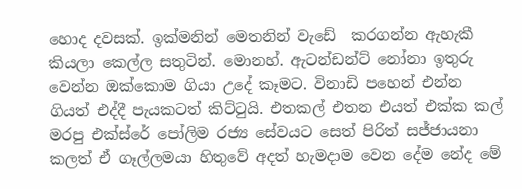හොද දවසක්. ඉක්මනින් මෙතනින් වැඩේ  කරගන්න ඇහැකී කියලා කෙල්ල සතුටින්. මොනහ්. ඇටන්ඩන්ට් නෝනා ඉතුරු වෙන්න ඔක්කොම ගියා උදේ කෑමට. විනාඩි පහෙන් එන්න ගියත් එද්දී පැයකටත් කිට්ටුයි. එතකල් එතන එයත් එක්ක කල් මරපු එක්ස්රේ පෝලිම රජ්‍ය සේවයට සෙත් පිරිත් සජ්ජායනා කලත් ඒ ගෑල්ලමයා හිතුවේ අදත් හැමදාම වෙන දේම නේද මේ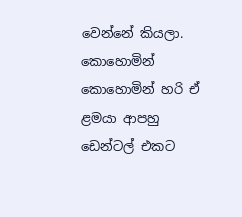වෙන්නේ කියලා. කොහොමින් කොහොමින් හරි ඒ ළමයා ආපහු ඩෙන්ටල් එකට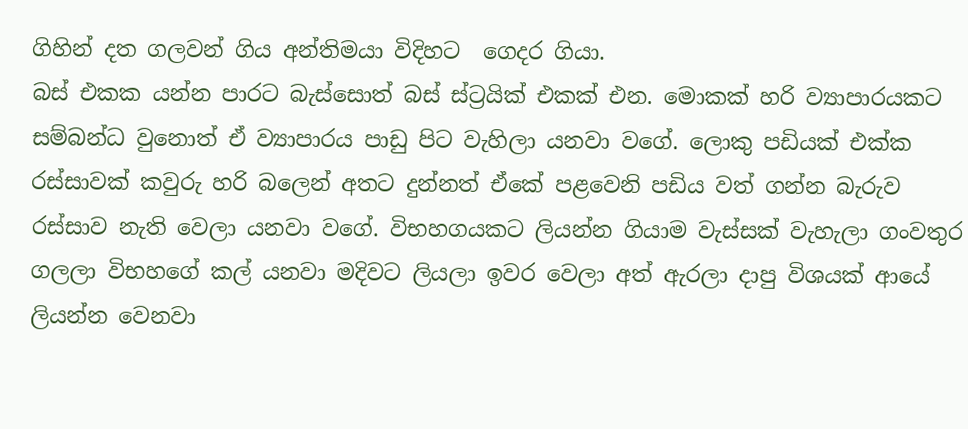ගිහින් දත ගලවන් ගිය අන්තිමයා විදිහට  ගෙදර ගියා.
බස් එකක යන්න පාරට බැස්සොත් බස් ස්ට්‍රයික් එකක් එන. මොකක් හරි ව්‍යාපාරයකට සම්බන්ධ වුනොත් ඒ ව්‍යාපාරය පාඩු පිට වැහිලා යනවා වගේ. ලොකු පඩියක් එක්ක රස්සාවක් කවුරු හරි බලෙන් අතට දුන්නත් ඒකේ පළවෙනි පඩිය වත් ගන්න බැරුව රස්සාව නැති වෙලා යනවා වගේ. විභහගයකට ලියන්න ගියාම වැස්සක් වැහැලා ගංවතුර ගලලා විභහගේ කල් යනවා මදිවට ලියලා ඉවර වෙලා අත් ඇරලා දාපු විශයක් ආයේ ලියන්න වෙනවා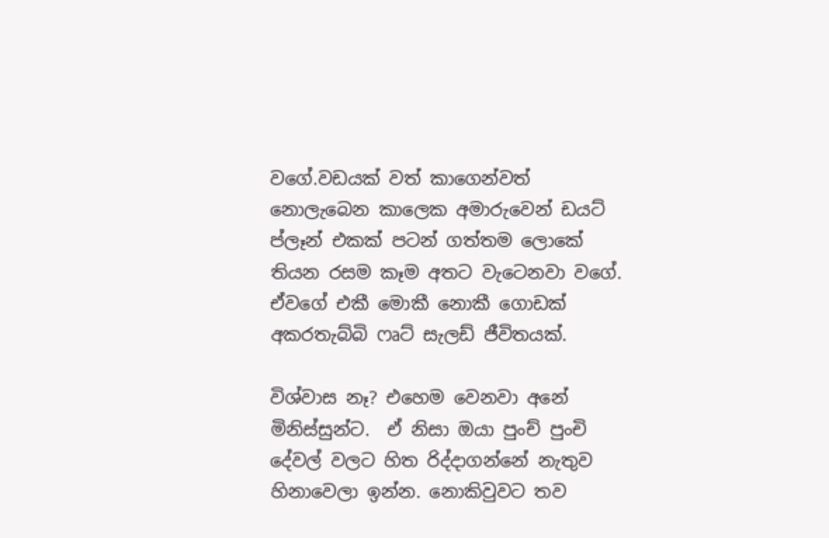වගේ.වඩයක් වත් කාගෙන්වත් නොලැබෙන කාලෙක අමාරුවෙන් ඩයට් ප්ලෑන් එකක් පටන් ගත්තම ලොකේ තියන රසම කෑම අතට වැටෙනවා වගේ. ඒවගේ එකී මොකී නොකී ගොඩක් අකරතැබ්බි ෆෘට් සැලඩ් ජීවිතයක්.

විශ්වාස නෑ? එහෙම වෙනවා අනේ මිනිස්සුන්ට.  ඒ නිසා ඔයා පුංච් පුංචි දේවල් වලට හිත රිද්දාගන්නේ නැතුව හිනාවෙලා ඉන්න. නොකිවුවට තව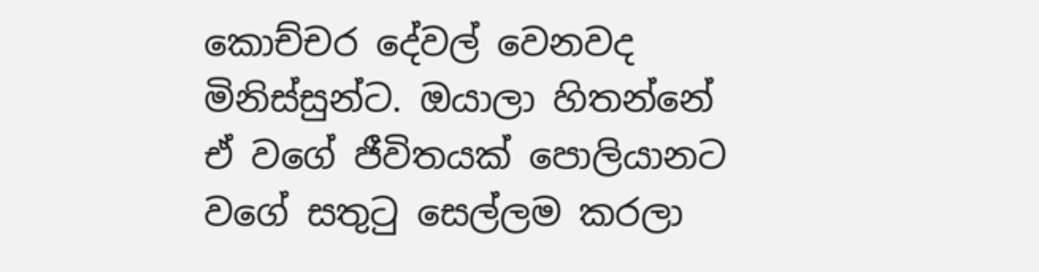කොච්චර දේවල් වෙනවද මිනිස්සුන්ට. ඔයාලා හිතන්නේ ඒ වගේ ජීවිතයක් පොලියානට වගේ සතුටු සෙල්ලම කරලා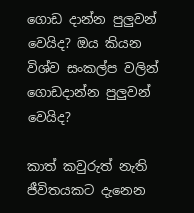ගොඩ දාන්න පුලුවන් වෙයිද? ඔය කියන විශ්ව සංකල්ප වලින් ගොඩදාන්න පුලුවන් වෙයිද?

කාත් කවුරුත් නැති ජීවිතයකට දැනෙන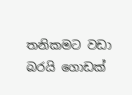තනිකමට වඩා බරයි ගොඩක්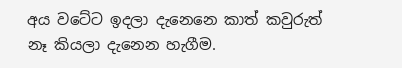අය වටේට ඉදලා දැනෙනෙ කාත් කවුරුත් නෑ කියලා දැනෙන හැගීම.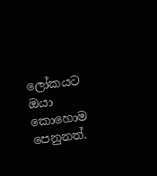ලෝකයට ඔයා කොහොම පෙනුනත්.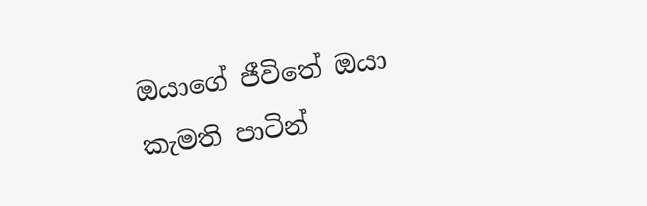ඔයාගේ ජීවිතේ ඔයා කැමති පාටින්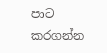පාට කරගන්න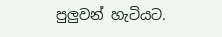පුලුවන් හැටියට.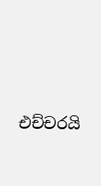එච්චරයි